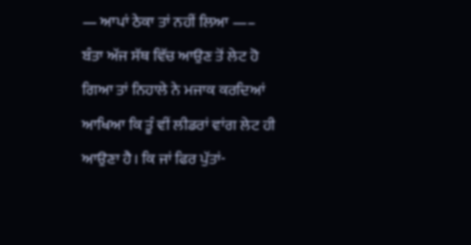— ਆਪਾਂ ਠੇਕਾ ਤਾਂ ਨਹੀਂ ਲਿਆ —–
ਬੰਤਾ ਅੱਜ ਸੱਥ ਵਿੱਚ ਆਉਣ ਤੋਂ ਲੇਟ ਹੋ ਗਿਆ ਤਾਂ ਨਿਹਾਲੇ ਨੇ ਮਜਾਕ ਕਰਦਿਆਂ ਆਖਿਆ ਕਿ ਤੂੰ ਵੀਂ ਲੀਡਰਾਂ ਵਾਂਗ ਲੇਟ ਹੀ ਆਉਣਾ ਹੈ। ਕਿ ਜਾਂ ਫਿਰ ਪੁੱਤਾਂ-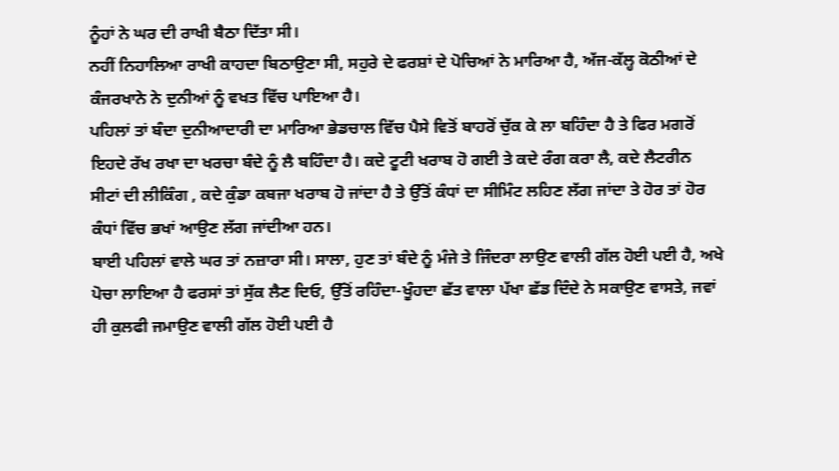ਨੂੰਹਾਂ ਨੇ ਘਰ ਦੀ ਰਾਖੀ ਬੈਠਾ ਦਿੱਤਾ ਸੀ।
ਨਹੀਂ ਨਿਹਾਲਿਆ ਰਾਖੀ ਕਾਹਦਾ ਬਿਠਾਉਣਾ ਸੀ, ਸਹੁਰੇ ਦੇ ਫਰਸ਼ਾਂ ਦੇ ਪੋਚਿਆਂ ਨੇ ਮਾਰਿਆ ਹੈ, ਅੱਜ-ਕੱਲ੍ਹ ਕੋਠੀਆਂ ਦੇ ਕੰਜਰਖਾਨੇ ਨੇ ਦੁਨੀਆਂ ਨੂੰ ਵਖਤ ਵਿੱਚ ਪਾਇਆ ਹੈ।
ਪਹਿਲਾਂ ਤਾਂ ਬੰਦਾ ਦੁਨੀਆਦਾਰੀ ਦਾ ਮਾਰਿਆ ਭੇਡਚਾਲ ਵਿੱਚ ਪੈਸੇ ਵਿਤੋਂ ਬਾਹਰੋਂ ਚੁੱਕ ਕੇ ਲਾ ਬਹਿੰਦਾ ਹੈ ਤੇ ਫਿਰ ਮਗਰੋਂ ਇਹਦੇ ਰੱਖ ਰਖਾ ਦਾ ਖਰਚਾ ਬੰਦੇ ਨੂੰ ਲੈ ਬਹਿੰਦਾ ਹੈ। ਕਦੇ ਟੂਟੀ ਖਰਾਬ ਹੋ ਗਈ ਤੇ ਕਦੇ ਰੰਗ ਕਰਾ ਲੈ, ਕਦੇ ਲੈਟਰੀਨ ਸੀਟਾਂ ਦੀ ਲੀਕਿੰਗ , ਕਦੇ ਕੁੰਡਾ ਕਬਜਾ ਖਰਾਬ ਹੋ ਜਾਂਦਾ ਹੈ ਤੇ ਉੱਤੋਂ ਕੰਧਾਂ ਦਾ ਸੀਮਿੰਟ ਲਹਿਣ ਲੱਗ ਜਾਂਦਾ ਤੇ ਹੋਰ ਤਾਂ ਹੋਰ ਕੰਧਾਂ ਵਿੱਚ ਭਖਾਂ ਆਉਣ ਲੱਗ ਜਾਂਦੀਆ ਹਨ।
ਬਾਈ ਪਹਿਲਾਂ ਵਾਲੇ ਘਰ ਤਾਂ ਨਜ਼ਾਰਾ ਸੀ। ਸਾਲਾ, ਹੁਣ ਤਾਂ ਬੰਦੇ ਨੂੰ ਮੰਜੇ ਤੇ ਜਿੰਦਰਾ ਲਾਉਣ ਵਾਲੀ ਗੱਲ ਹੋਈ ਪਈ ਹੈ, ਅਖੇ ਪੋਚਾ ਲਾਇਆ ਹੈ ਫਰਸਾਂ ਤਾਂ ਸੁੱਕ ਲੈਣ ਦਿਓ, ਉੱਤੋਂ ਰਹਿੰਦਾ-ਖੂੰਹਦਾ ਛੱਤ ਵਾਲਾ ਪੱਖਾ ਛੱਡ ਦਿੰਦੇ ਨੇ ਸਕਾਉਣ ਵਾਸਤੇ, ਜਵਾਂ ਹੀ ਕੁਲਫੀ ਜਮਾਉਣ ਵਾਲੀ ਗੱਲ ਹੋਈ ਪਈ ਹੈ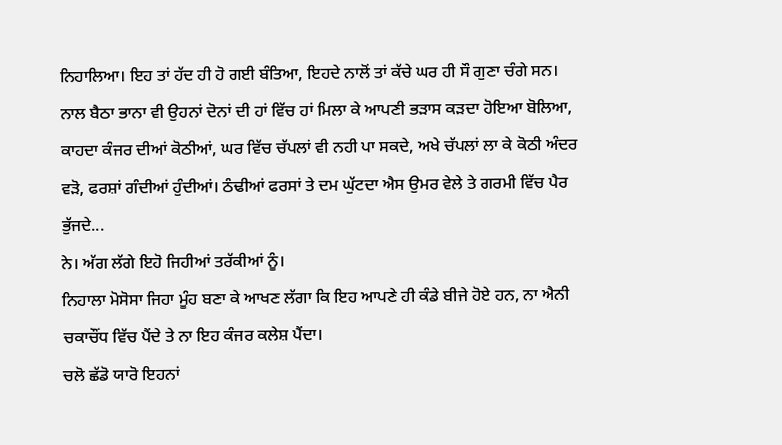ਨਿਹਾਲਿਆ। ਇਹ ਤਾਂ ਹੱਦ ਹੀ ਹੋ ਗਈ ਬੰਤਿਆ, ਇਹਦੇ ਨਾਲੋਂ ਤਾਂ ਕੱਚੇ ਘਰ ਹੀ ਸੌ ਗੁਣਾ ਚੰਗੇ ਸਨ।
ਨਾਲ ਬੈਠਾ ਭਾਨਾ ਵੀ ਉਹਨਾਂ ਦੋਨਾਂ ਦੀ ਹਾਂ ਵਿੱਚ ਹਾਂ ਮਿਲਾ ਕੇ ਆਪਣੀ ਭੜਾਸ ਕੜਦਾ ਹੋਇਆ ਬੋਲਿਆ, ਕਾਹਦਾ ਕੰਜਰ ਦੀਆਂ ਕੋਠੀਆਂ, ਘਰ ਵਿੱਚ ਚੱਪਲਾਂ ਵੀ ਨਹੀ ਪਾ ਸਕਦੇ, ਅਖੇ ਚੱਪਲਾਂ ਲਾ ਕੇ ਕੋਠੀ ਅੰਦਰ ਵੜੋ, ਫਰਸ਼ਾਂ ਗੰਦੀਆਂ ਹੁੰਦੀਆਂ। ਠੰਢੀਆਂ ਫਰਸਾਂ ਤੇ ਦਮ ਘੁੱਟਦਾ ਐਸ ਉਮਰ ਵੇਲੇ ਤੇ ਗਰਮੀ ਵਿੱਚ ਪੈਰ ਭੁੱਜਦੇ...
ਨੇ। ਅੱਗ ਲੱਗੇ ਇਹੋ ਜਿਹੀਆਂ ਤਰੱਕੀਆਂ ਨੂੰ।
ਨਿਹਾਲਾ ਮੋਸੋਸਾ ਜਿਹਾ ਮੂੰਹ ਬਣਾ ਕੇ ਆਖਣ ਲੱਗਾ ਕਿ ਇਹ ਆਪਣੇ ਹੀ ਕੰਡੇ ਬੀਜੇ ਹੋਏ ਹਨ, ਨਾ ਐਨੀ ਚਕਾਚੌਂਧ ਵਿੱਚ ਪੈਂਦੇ ਤੇ ਨਾ ਇਹ ਕੰਜਰ ਕਲੇਸ਼ ਪੈਂਦਾ।
ਚਲੋ ਛੱਡੋ ਯਾਰੋ ਇਹਨਾਂ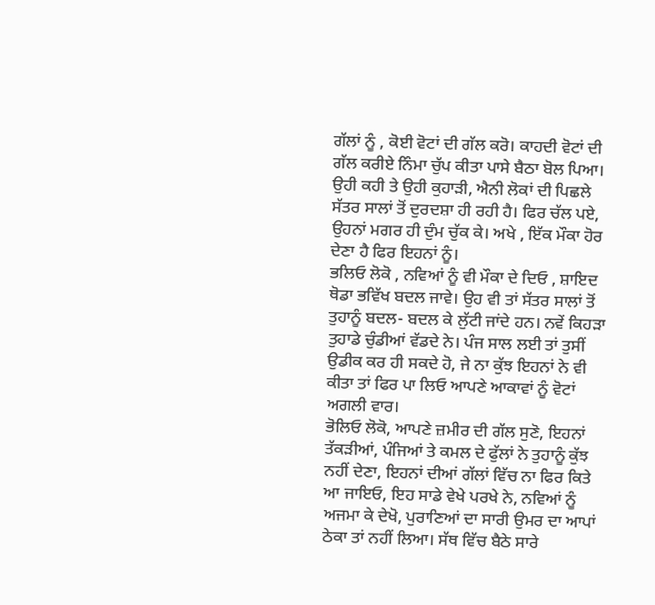ਗੱਲਾਂ ਨੂੰ , ਕੋਈ ਵੋਟਾਂ ਦੀ ਗੱਲ ਕਰੋ। ਕਾਹਦੀ ਵੋਟਾਂ ਦੀ ਗੱਲ ਕਰੀਏ ਨਿੰਮਾ ਚੁੱਪ ਕੀਤਾ ਪਾਸੇ ਬੈਠਾ ਬੋਲ ਪਿਆ। ਉਹੀ ਕਹੀ ਤੇ ਉਹੀ ਕੁਹਾੜੀ, ਐਨੀ ਲੋਕਾਂ ਦੀ ਪਿਛਲੇ ਸੱਤਰ ਸਾਲਾਂ ਤੋਂ ਦੁਰਦਸ਼ਾ ਹੀ ਰਹੀ ਹੈ। ਫਿਰ ਚੱਲ ਪਏ, ਉਹਨਾਂ ਮਗਰ ਹੀ ਦੁੰਮ ਚੁੱਕ ਕੇ। ਅਖੇ , ਇੱਕ ਮੌਕਾ ਹੋਰ ਦੇਣਾ ਹੈ ਫਿਰ ਇਹਨਾਂ ਨੂੰ।
ਭਲਿਓ ਲੋਕੋ , ਨਵਿਆਂ ਨੂੰ ਵੀ ਮੌਕਾ ਦੇ ਦਿਓ , ਸ਼ਾਇਦ ਥੋਡਾ ਭਵਿੱਖ ਬਦਲ ਜਾਵੇ। ਉਹ ਵੀ ਤਾਂ ਸੱਤਰ ਸਾਲਾਂ ਤੋਂ ਤੁਹਾਨੂੰ ਬਦਲ- ਬਦਲ ਕੇ ਲੁੱਟੀ ਜਾਂਦੇ ਹਨ। ਨਵੇਂ ਕਿਹੜਾ ਤੁਹਾਡੇ ਚੁੰਡੀਆਂ ਵੱਡਦੇ ਨੇ। ਪੰਜ ਸਾਲ ਲਈ ਤਾਂ ਤੁਸੀਂ ਉਡੀਕ ਕਰ ਹੀ ਸਕਦੇ ਹੋ, ਜੇ ਨਾ ਕੁੱਝ ਇਹਨਾਂ ਨੇ ਵੀ ਕੀਤਾ ਤਾਂ ਫਿਰ ਪਾ ਲਿਓ ਆਪਣੇ ਆਕਾਵਾਂ ਨੂੰ ਵੋਟਾਂ ਅਗਲੀ ਵਾਰ।
ਭੋਲਿਓ ਲੋਕੋ, ਆਪਣੇ ਜ਼ਮੀਰ ਦੀ ਗੱਲ ਸੁਣੋ, ਇਹਨਾਂ ਤੱਕੜੀਆਂ, ਪੰਜਿਆਂ ਤੇ ਕਮਲ ਦੇ ਫੁੱਲਾਂ ਨੇ ਤੁਹਾਨੂੰ ਕੁੱਝ ਨਹੀਂ ਦੇਣਾ, ਇਹਨਾਂ ਦੀਆਂ ਗੱਲਾਂ ਵਿੱਚ ਨਾ ਫਿਰ ਕਿਤੇ ਆ ਜਾਇਓ, ਇਹ ਸਾਡੇ ਵੇਖੇ ਪਰਖੇ ਨੇ, ਨਵਿਆਂ ਨੂੰ ਅਜਮਾ ਕੇ ਦੇਖੋ, ਪੁਰਾਣਿਆਂ ਦਾ ਸਾਰੀ ਉਮਰ ਦਾ ਆਪਾਂ ਠੇਕਾ ਤਾਂ ਨਹੀਂ ਲਿਆ। ਸੱਥ ਵਿੱਚ ਬੈਠੇ ਸਾਰੇ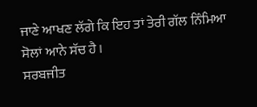ਜਾਣੇ ਆਖਣ ਲੱਗੇ ਕਿ ਇਹ ਤਾਂ ਤੇਰੀ ਗੱਲ ਨਿੰਮਿਆ ਸੋਲਾਂ ਆਨੇ ਸੱਚ ਹੈ।
ਸਰਬਜੀਤ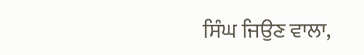ਸਿੰਘ ਜਿਉਣ ਵਾਲਾ,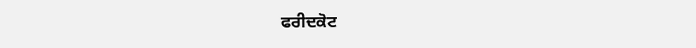ਫਰੀਦਕੋਟ